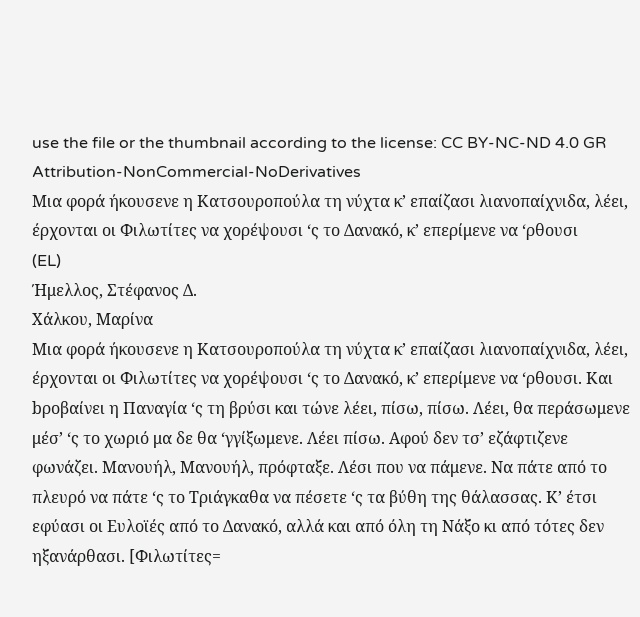use the file or the thumbnail according to the license: CC BY-NC-ND 4.0 GR
Attribution-NonCommercial-NoDerivatives
Μια φορά ήκουσενε η Κατσουροπούλα τη νύχτα κ’ επαίζασι λιανοπαίχνιδα, λέει, έρχονται οι Φιλωτίτες να χορέψουσι ‘ς το Δανακό, κ’ επερίμενε να ‘ρθουσι
(EL)
Ήμελλος, Στέφανος Δ.
Χάλκου, Μαρίνα
Μια φορά ήκουσενε η Κατσουροπούλα τη νύχτα κ’ επαίζασι λιανοπαίχνιδα, λέει, έρχονται οι Φιλωτίτες να χορέψουσι ‘ς το Δανακό, κ’ επερίμενε να ‘ρθουσι. Και bροβαίνει η Παναγία ‘ς τη βρύσι και τώνε λέει, πίσω, πίσω. Λέει, θα περάσωμενε μέσ’ ‘ς το χωριό μα δε θα ‘γγίξωμενε. Λέει πίσω. Αφού δεν τσ’ εζάφτιζενε φωνάζει. Μανουήλ, Μανουήλ, πρόφταξε. Λέσι που να πάμενε. Να πάτε από το πλευρό να πάτε ‘ς το Τριάγκαθα να πέσετε ‘ς τα βύθη της θάλασσας. Κ’ έτσι εφύασι οι Ευλοϊές από το Δανακό, αλλά και από όλη τη Νάξο κι από τότες δεν ηξανάρθασι. [Φιλωτίτες=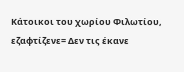Κάτοικοι του χωρίου Φιλωτίου, εζαφτίζενε= Δεν τις έκανε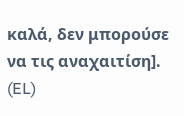καλά, δεν μπορούσε να τις αναχαιτίση].
(EL)